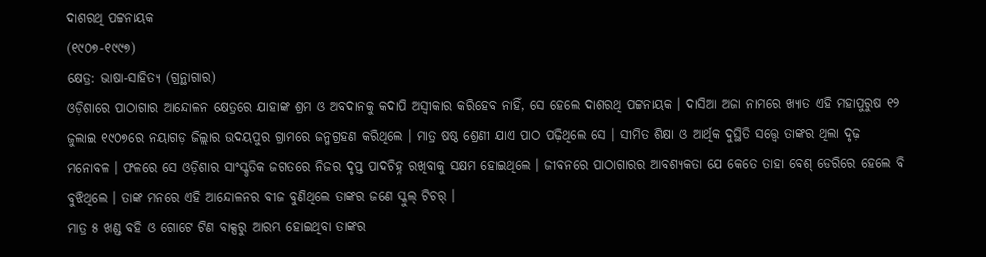ଦାଶରଥି ପଟ୍ଟନାୟକ
(୧୯୦୭-୧୯୯୭)
କ୍ଷେତ୍ର: ଭାଷା-ସାହିତ୍ୟ (ଗ୍ରନ୍ଥାଗାର)
ଓଡ଼ିଶାରେ ପାଠାଗାର ଆନ୍ଦୋଳନ କ୍ଷେତ୍ରରେ ଯାହାଙ୍କ ଶ୍ରମ ଓ ଅବଦାନକୁ କଦାପି ଅସ୍ୱୀକାର କରିହେବ ନାହିଁ, ସେ ହେଲେ ଦାଶରଥି ପଟ୍ଟନାୟକ । ଦାସିଆ ଅଜା ନାମରେ ଖ୍ୟାତ ଏହି ମହାପୁରୁଷ ୧୨ ଜୁଲାଇ ୧୯୦୭ରେ ନୟାଗଡ଼ ଜିଲ୍ଲାର ଉଦୟପୁର ଗ୍ରାମରେ ଜନ୍ମଗ୍ରହଣ କରିଥିଲେ । ମାତ୍ର ଷଷ୍ଠ ଶ୍ରେଣୀ ଯାଏ ପାଠ ପଢ଼ିଥିଲେ ସେ । ସୀମିତ ଶିକ୍ଷା ଓ ଆର୍ଥିକ ଦୁସ୍ଥିତି ସତ୍ତ୍ୱେ ତାଙ୍କର ଥିଲା ଦୃଢ଼ ମନୋବଳ । ଫଳରେ ସେ ଓଡ଼ିଶାର ସାଂସ୍କୃତିକ ଜଗତରେ ନିଜର ଦୃପ୍ତ ପାଦଚିହ୍ନ ରଖିବାକୁ ସକ୍ଷମ ହୋଇଥିଲେ । ଜୀବନରେ ପାଠାଗାରର ଆବଶ୍ୟକତା ଯେ କେତେ ତାହା ବେଶ୍ ଡେରିରେ ହେଲେ ବି ବୁଝିଥିଲେ । ତାଙ୍କ ମନରେ ଏହି ଆନ୍ଦୋଳନର ବୀଜ ବୁଣିଥିଲେ ତାଙ୍କର ଜଣେ ସ୍କୁଲ୍ ଟିଚର୍ ।
ମାତ୍ର ୫ ଖଣ୍ଡ ବହି ଓ ଗୋଟେ ଟିଣ ବାକ୍ସରୁ ଆରମ୍ଭ ହୋଇଥିବା ତାଙ୍କର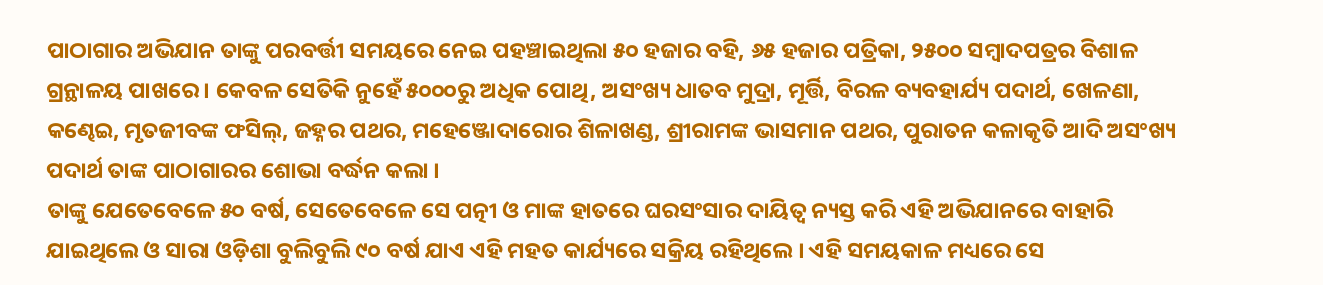ପାଠାଗାର ଅଭିଯାନ ତାଙ୍କୁ ପରବର୍ତ୍ତୀ ସମୟରେ ନେଇ ପହଞ୍ଚାଇଥିଲା ୫୦ ହଜାର ବହି, ୬୫ ହଜାର ପତ୍ରିକା, ୨୫୦୦ ସମ୍ବାଦପତ୍ରର ବିଶାଳ ଗ୍ରନ୍ଥାଳୟ ପାଖରେ । କେବଳ ସେତିକି ନୁହେଁ ୫୦୦୦ରୁ ଅଧିକ ପୋଥି, ଅସଂଖ୍ୟ ଧାତବ ମୁଦ୍ରା, ମୂର୍ତ୍ତି, ବିରଳ ବ୍ୟବହାର୍ଯ୍ୟ ପଦାର୍ଥ, ଖେଳଣା, କଣ୍ଢେଇ, ମୃତଜୀବଙ୍କ ଫସିଲ୍, ଜହ୍ନର ପଥର, ମହେଞ୍ଜୋଦାରୋର ଶିଳାଖଣ୍ଡ, ଶ୍ରୀରାମଙ୍କ ଭାସମାନ ପଥର, ପୁରାତନ କଳାକୃତି ଆଦି ଅସଂଖ୍ୟ ପଦାର୍ଥ ତାଙ୍କ ପାଠାଗାରର ଶୋଭା ବର୍ଦ୍ଧନ କଲା ।
ତାଙ୍କୁ ଯେତେବେଳେ ୫୦ ବର୍ଷ, ସେତେବେଳେ ସେ ପତ୍ନୀ ଓ ମାଙ୍କ ହାତରେ ଘରସଂସାର ଦାୟିତ୍ୱ ନ୍ୟସ୍ତ କରି ଏହି ଅଭିଯାନରେ ବାହାରି ଯାଇଥିଲେ ଓ ସାରା ଓଡ଼ିଶା ବୁଲିବୁଲି ୯୦ ବର୍ଷ ଯାଏ ଏହି ମହତ କାର୍ଯ୍ୟରେ ସକ୍ରିୟ ରହିଥିଲେ । ଏହି ସମୟକାଳ ମଧ୍ୟରେ ସେ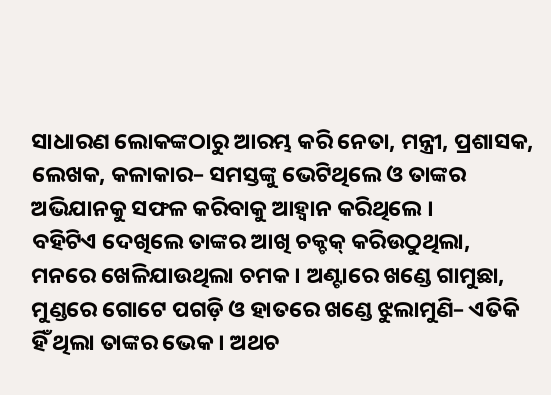ସାଧାରଣ ଲୋକଙ୍କଠାରୁ ଆରମ୍ଭ କରି ନେତା, ମନ୍ତ୍ରୀ, ପ୍ରଶାସକ, ଲେଖକ, କଳାକାର– ସମସ୍ତଙ୍କୁ ଭେଟିଥିଲେ ଓ ତାଙ୍କର ଅଭିଯାନକୁ ସଫଳ କରିବାକୁ ଆହ୍ୱାନ କରିଥିଲେ ।
ବହିଟିଏ ଦେଖିଲେ ତାଙ୍କର ଆଖି ଚକ୍ଚକ୍ କରିଉଠୁଥିଲା, ମନରେ ଖେଳିଯାଉଥିଲା ଚମକ । ଅଣ୍ଟାରେ ଖଣ୍ଡେ ଗାମୁଛା, ମୁଣ୍ଡରେ ଗୋଟେ ପଗଡ଼ି ଓ ହାତରେ ଖଣ୍ଡେ ଝୁଲାମୁଣି– ଏତିକି ହିଁ ଥିଲା ତାଙ୍କର ଭେକ । ଅଥଚ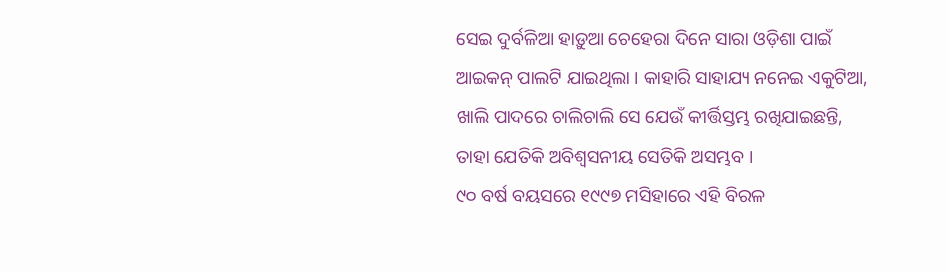ସେଇ ଦୁର୍ବଳିଆ ହାଡ଼ୁଆ ଚେହେରା ଦିନେ ସାରା ଓଡ଼ିଶା ପାଇଁ ଆଇକନ୍ ପାଲଟି ଯାଇଥିଲା । କାହାରି ସାହାଯ୍ୟ ନନେଇ ଏକୁଟିଆ, ଖାଲି ପାଦରେ ଚାଲିଚାଲି ସେ ଯେଉଁ କୀର୍ତ୍ତିସ୍ତମ୍ଭ ରଖିଯାଇଛନ୍ତି, ତାହା ଯେତିକି ଅବିଶ୍ୱସନୀୟ ସେତିକି ଅସମ୍ଭବ ।
୯୦ ବର୍ଷ ବୟସରେ ୧୯୯୭ ମସିହାରେ ଏହି ବିରଳ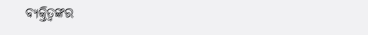ବ୍ୟକ୍ତିତ୍ୱଙ୍କର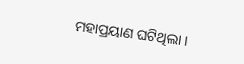ମହାପ୍ରୟାଣ ଘଟିଥିଲା ।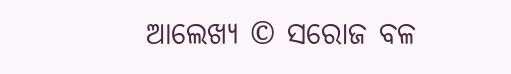ଆଲେଖ୍ୟ © ସରୋଜ ବଳ